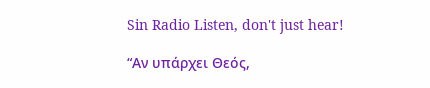Sin Radio Listen, don't just hear!

“Αν υπάρχει Θεός,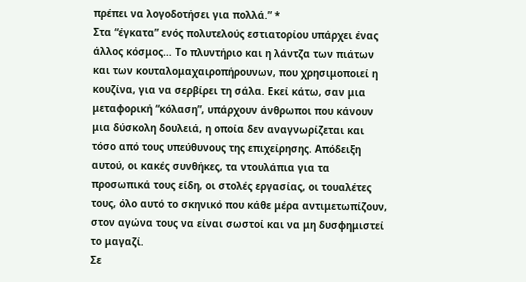πρέπει να λογοδοτήσει για πολλά.” *
Στα “έγκατα” ενός πολυτελούς εστιατορίου υπάρχει ένας άλλος κόσμος… Το πλυντήριο και η λάντζα των πιάτων και των κουταλομαχαιροπήρουνων, που χρησιμοποιεί η κουζίνα, για να σερβίρει τη σάλα. Εκεί κάτω, σαν μια μεταφορική “κόλαση”, υπάρχουν άνθρωποι που κάνουν μια δύσκολη δουλειά, η οποία δεν αναγνωρίζεται και τόσο από τους υπεύθυνους της επιχείρησης. Απόδειξη αυτού, οι κακές συνθήκες, τα ντουλάπια για τα προσωπικά τους είδη, οι στολές εργασίας, οι τουαλέτες τους, όλο αυτό το σκηνικό που κάθε μέρα αντιμετωπίζουν, στον αγώνα τους να είναι σωστοί και να μη δυσφημιστεί το μαγαζί.
Σε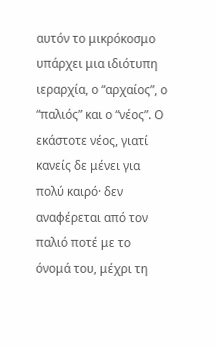αυτόν το μικρόκοσμο υπάρχει μια ιδιότυπη ιεραρχία, ο “αρχαίος”, ο “παλιός” και ο “νέος”. Ο εκάστοτε νέος, γιατί κανείς δε μένει για πολύ καιρό· δεν αναφέρεται από τον παλιό ποτέ με το όνομά του, μέχρι τη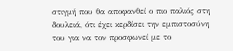στιγμή που θα αποφανθεί ο πιο παλιός στη δουλειά, ότι έχει κερδίσει την εμπιστοσύνη του για να τον προσφωνεί με το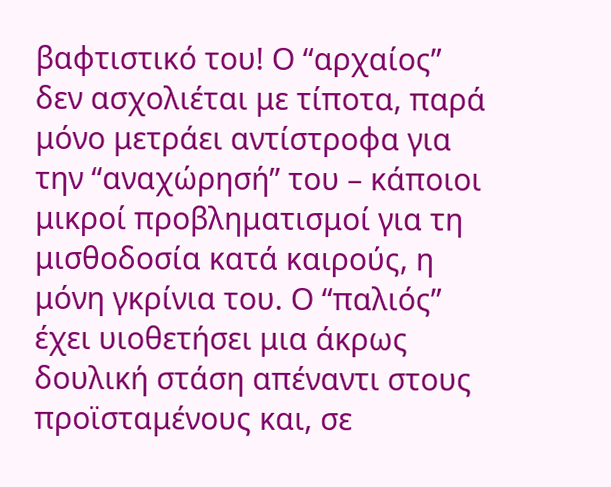βαφτιστικό του! Ο “αρχαίος” δεν ασχολιέται με τίποτα, παρά μόνο μετράει αντίστροφα για την “αναχώρησή” του – κάποιοι μικροί προβληματισμοί για τη μισθοδοσία κατά καιρούς, η μόνη γκρίνια του. Ο “παλιός” έχει υιοθετήσει μια άκρως δουλική στάση απέναντι στους προϊσταμένους και, σε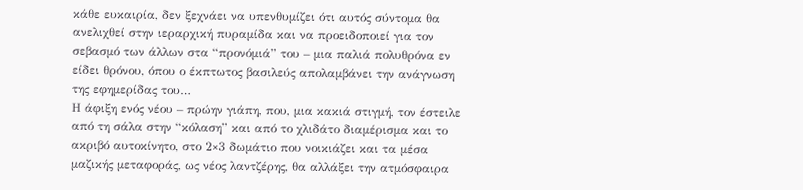κάθε ευκαιρία, δεν ξεχνάει να υπενθυμίζει ότι αυτός σύντομα θα ανελιχθεί στην ιεραρχική πυραμίδα και να προειδοποιεί για τον σεβασμό των άλλων στα “προνόμιά” του – μια παλιά πολυθρόνα εν είδει θρόνου, όπου ο έκπτωτος βασιλεύς απολαμβάνει την ανάγνωση της εφημερίδας του…
Η άφιξη ενός νέου – πρώην γιάπη, που, μια κακιά στιγμή, τον έστειλε από τη σάλα στην “κόλαση” και από το χλιδάτο διαμέρισμα και το ακριβό αυτοκίνητο, στο 2×3 δωμάτιο που νοικιάζει και τα μέσα μαζικής μεταφοράς, ως νέος λαντζέρης, θα αλλάξει την ατμόσφαιρα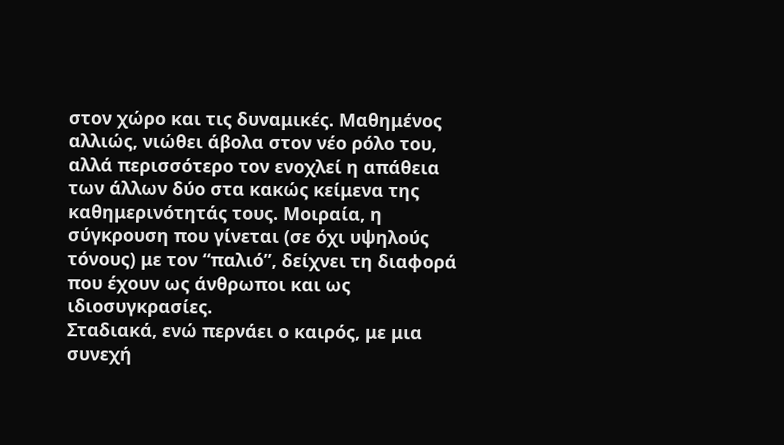στον χώρο και τις δυναμικές. Μαθημένος αλλιώς, νιώθει άβολα στον νέο ρόλο του, αλλά περισσότερο τον ενοχλεί η απάθεια των άλλων δύο στα κακώς κείμενα της καθημερινότητάς τους. Μοιραία, η σύγκρουση που γίνεται (σε όχι υψηλούς τόνους) με τον “παλιό”, δείχνει τη διαφορά που έχουν ως άνθρωποι και ως ιδιοσυγκρασίες.
Σταδιακά, ενώ περνάει ο καιρός, με μια συνεχή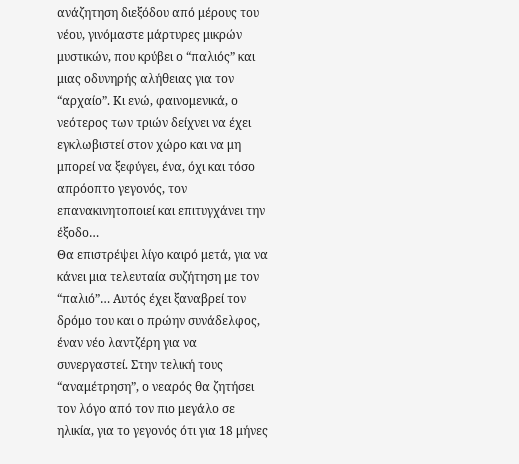ανάζητηση διεξόδου από μέρους του νέου, γινόμαστε μάρτυρες μικρών μυστικών, που κρύβει ο “παλιός” και μιας οδυνηρής αλήθειας για τον “αρχαίο”. Κι ενώ, φαινομενικά, ο νεότερος των τριών δείχνει να έχει εγκλωβιστεί στον χώρο και να μη μπορεί να ξεφύγει, ένα, όχι και τόσο απρόοπτο γεγονός, τον επανακινητοποιεί και επιτυγχάνει την έξοδο…
Θα επιστρέψει λίγο καιρό μετά, για να κάνει μια τελευταία συζήτηση με τον “παλιό”… Αυτός έχει ξαναβρεί τον δρόμο του και ο πρώην συνάδελφος, έναν νέο λαντζέρη για να συνεργαστεί. Στην τελική τους “αναμέτρηση”, ο νεαρός θα ζητήσει τον λόγο από τον πιο μεγάλο σε ηλικία, για το γεγονός ότι για 18 μήνες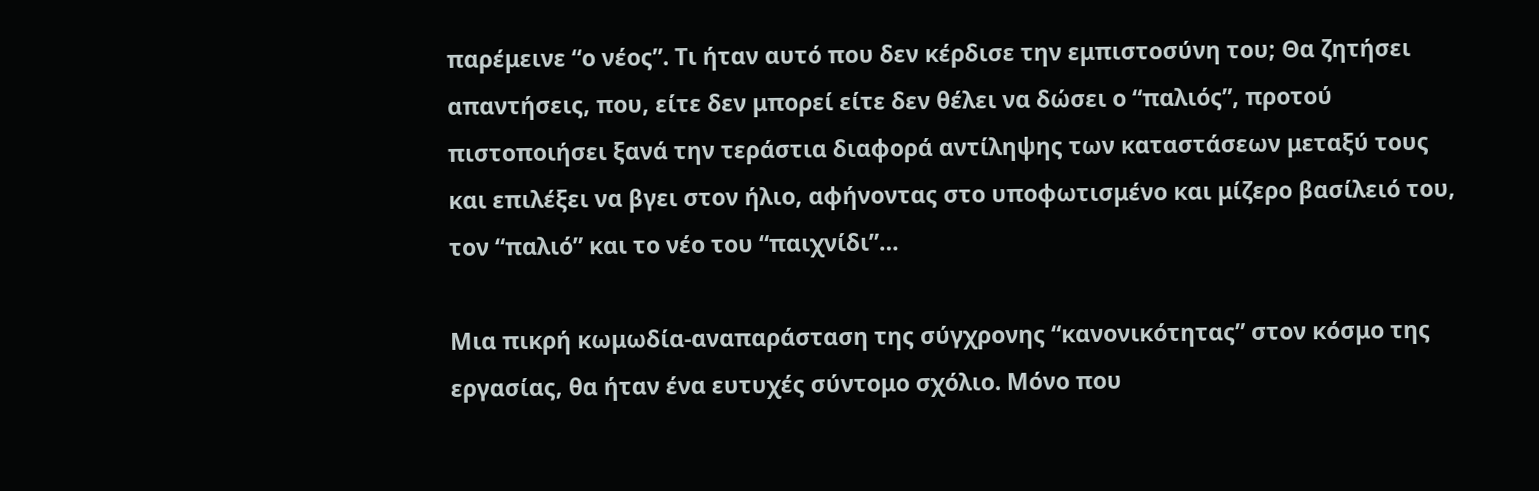παρέμεινε “ο νέος”. Τι ήταν αυτό που δεν κέρδισε την εμπιστοσύνη του; Θα ζητήσει απαντήσεις, που, είτε δεν μπορεί είτε δεν θέλει να δώσει ο “παλιός”, προτού πιστοποιήσει ξανά την τεράστια διαφορά αντίληψης των καταστάσεων μεταξύ τους και επιλέξει να βγει στον ήλιο, αφήνοντας στο υποφωτισμένο και μίζερο βασίλειό του, τον “παλιό” και το νέο του “παιχνίδι”…

Μια πικρή κωμωδία-αναπαράσταση της σύγχρονης “κανονικότητας” στον κόσμο της εργασίας, θα ήταν ένα ευτυχές σύντομο σχόλιο. Μόνο που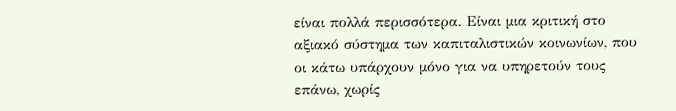είναι πολλά περισσότερα. Είναι μια κριτική στο αξιακό σύστημα των καπιταλιστικών κοινωνίων, που οι κάτω υπάρχουν μόνο για να υπηρετούν τους επάνω, χωρίς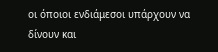οι όποιοι ενδιάμεσοι υπάρχουν να δίνουν και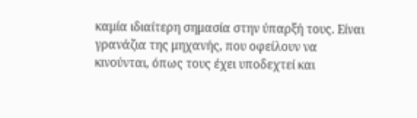καμία ιδιαίτερη σημασία στην ύπαρξή τους. Είναι γρανάζια της μηχανής, που οφείλουν να κινούνται, όπως τους έχει υποδεχτεί και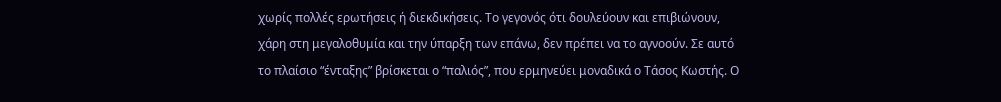χωρίς πολλές ερωτήσεις ή διεκδικήσεις. Το γεγονός ότι δουλεύουν και επιβιώνουν, χάρη στη μεγαλοθυμία και την ύπαρξη των επάνω, δεν πρέπει να το αγνοούν. Σε αυτό το πλαίσιο “ένταξης” βρίσκεται ο “παλιός”, που ερμηνεύει μοναδικά ο Τάσος Κωστής. Ο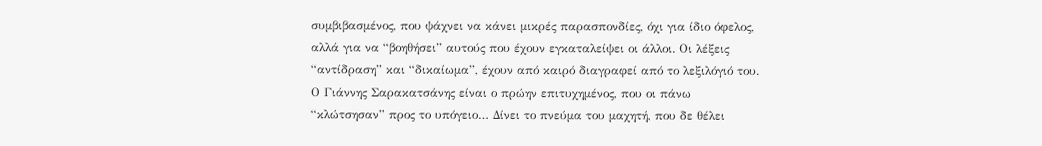συμβιβασμένος, που ψάχνει να κάνει μικρές παρασπονδίες, όχι για ίδιο όφελος, αλλά για να “βοηθήσει” αυτούς που έχουν εγκαταλείψει οι άλλοι. Οι λέξεις “αντίδραση” και “δικαίωμα”, έχουν από καιρό διαγραφεί από το λεξιλόγιό του.
Ο Γιάννης Σαρακατσάνης είναι ο πρώην επιτυχημένος, που οι πάνω “κλώτσησαν” προς το υπόγειο… Δίνει το πνεύμα του μαχητή, που δε θέλει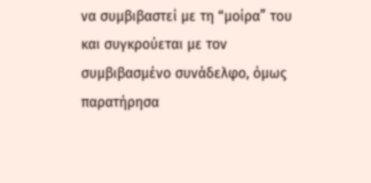να συμβιβαστεί με τη “μοίρα” του και συγκρούεται με τον συμβιβασμένο συνάδελφο, όμως παρατήρησα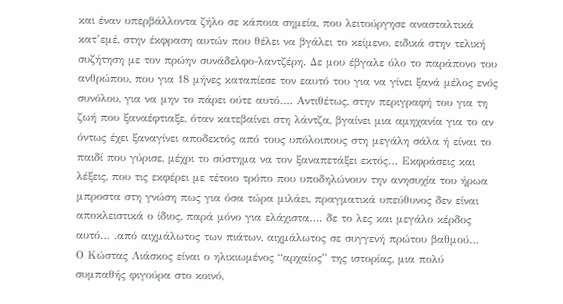και έναν υπερβάλλοντα ζήλο σε κάποια σημεία, που λειτούργησε ανασταλτικά κατ’εμέ, στην έκφραση αυτών που θέλει να βγάλει το κείμενο, ειδικά στην τελική συζήτηση με τον πρώην συνάδελφο-λαντζέρη. Δε μου έβγαλε όλο το παράπονο του ανθρώπου, που για 18 μήνες καταπίεσε τον εαυτό του για να γίνει ξανά μέλος ενός συνόλου, για να μην το πάρει ούτε αυτό…. Αντιθέτως, στην περιγραφή του για τη ζωή που ξαναέφτιαξε, όταν κατεβαίνει στη λάντζα, βγαίνει μια αμηχανία για το αν όντως έχει ξαναγίνει αποδεκτός από τους υπόλοιπους στη μεγάλη σάλα ή είναι το παιδί που γύρισε, μέχρι το σύστημα να τον ξαναπετάξει εκτός… Εκφράσεις και λέξεις, που τις εκφέρει με τέτοιο τρόπο που υποδηλώνουν την ανησυχία του ήρωα μπροστα στη γνώση πως για όσα τώρα μιλάει, πραγματικά υπεύθυνος δεν είναι αποκλειστικά ο ίδιος, παρά μόνο για ελάχιστα…. δε το λες και μεγάλο κέρδος αυτό… .από αιχμάλωτος των πιάτων, αιχμάλωτος σε συγγενή πρώτου βαθμού…
Ο Κώστας Λιάσκος είναι ο ηλικιωμένος “αρχαίος” της ιστορίας, μια πολύ συμπαθής φιγούρα στο κοινό,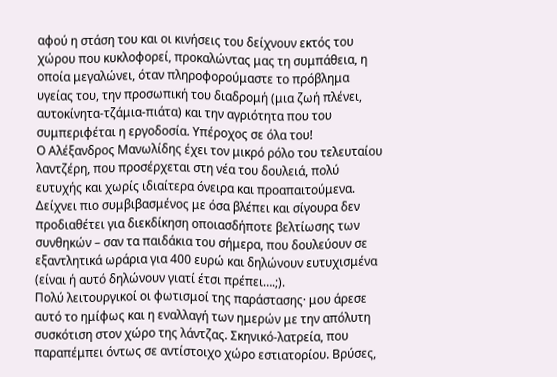αφού η στάση του και οι κινήσεις του δείχνουν εκτός του χώρου που κυκλοφορεί, προκαλώντας μας τη συμπάθεια, η οποία μεγαλώνει, όταν πληροφορούμαστε το πρόβλημα υγείας του, την προσωπική του διαδρομή (μια ζωή πλένει, αυτοκίνητα-τζάμια-πιάτα) και την αγριότητα που του συμπεριφέται η εργοδοσία. Υπέροχος σε όλα του!
Ο Αλέξανδρος Μανωλίδης έχει τον μικρό ρόλο του τελευταίου λαντζέρη, που προσέρχεται στη νέα του δουλειά, πολύ ευτυχής και χωρίς ιδιαίτερα όνειρα και προαπαιτούμενα. Δείχνει πιο συμβιβασμένος με όσα βλέπει και σίγουρα δεν προδιαθέτει για διεκδίκηση οποιασδήποτε βελτίωσης των συνθηκών – σαν τα παιδάκια του σήμερα, που δουλεύουν σε εξαντλητικά ωράρια για 400 ευρώ και δηλώνουν ευτυχισμένα (είναι ή αυτό δηλώνουν γιατί έτσι πρέπει….;).
Πολύ λειτουργικοί οι φωτισμοί της παράστασης· μου άρεσε αυτό το ημίφως και η εναλλαγή των ημερών με την απόλυτη συσκότιση στον χώρο της λάντζας. Σκηνικό-λατρεία, που παραπέμπει όντως σε αντίστοιχο χώρο εστιατορίου. Βρύσες,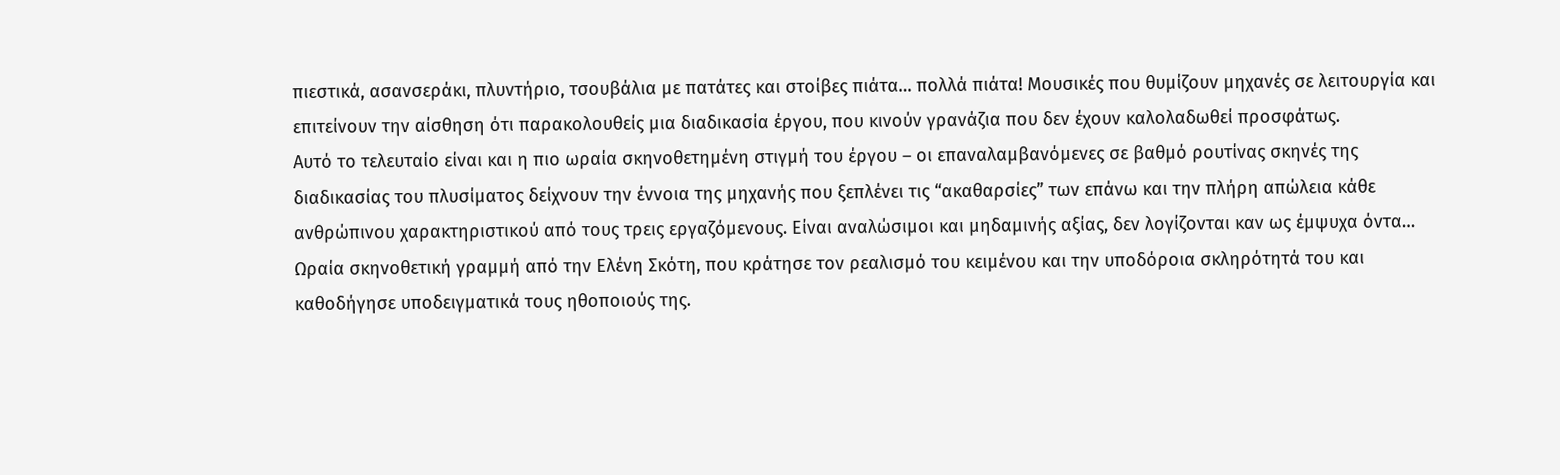πιεστικά, ασανσεράκι, πλυντήριο, τσουβάλια με πατάτες και στοίβες πιάτα… πολλά πιάτα! Μουσικές που θυμίζουν μηχανές σε λειτουργία και επιτείνουν την αίσθηση ότι παρακολουθείς μια διαδικασία έργου, που κινούν γρανάζια που δεν έχουν καλολαδωθεί προσφάτως.
Αυτό το τελευταίο είναι και η πιο ωραία σκηνοθετημένη στιγμή του έργου – οι επαναλαμβανόμενες σε βαθμό ρουτίνας σκηνές της διαδικασίας του πλυσίματος δείχνουν την έννοια της μηχανής που ξεπλένει τις “ακαθαρσίες” των επάνω και την πλήρη απώλεια κάθε ανθρώπινου χαρακτηριστικού από τους τρεις εργαζόμενους. Είναι αναλώσιμοι και μηδαμινής αξίας, δεν λογίζονται καν ως έμψυχα όντα… Ωραία σκηνοθετική γραμμή από την Ελένη Σκότη, που κράτησε τον ρεαλισμό του κειμένου και την υποδόροια σκληρότητά του και καθοδήγησε υποδειγματικά τους ηθοποιούς της.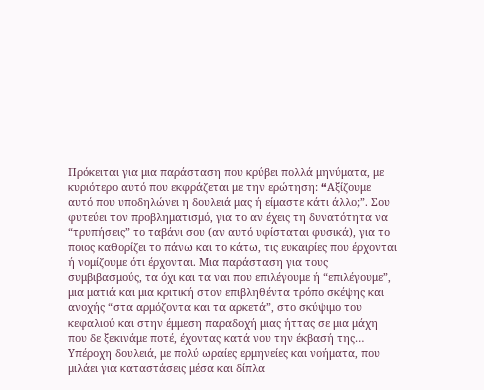Πρόκειται για μια παράσταση που κρύβει πολλά μηνύματα, με κυριότερο αυτό που εκφράζεται με την ερώτηση: “Aξίζουμε αυτό που υποδηλώνει η δουλειά μας ή είμαστε κάτι άλλο;”. Σου φυτεύει τον προβληματισμό, για το αν έχεις τη δυνατότητα να “τρυπήσεις” το ταβάνι σου (αν αυτό υφίσταται φυσικά), για το ποιος καθορίζει το πάνω και το κάτω, τις ευκαιρίες που έρχονται ή νομίζουμε ότι έρχονται. Μια παράσταση για τους συμβιβασμούς, τα όχι και τα ναι που επιλέγουμε ή “επιλέγουμε”, μια ματιά και μια κριτική στον επιβληθέντα τρόπο σκέψης και ανοχής “στα αρμόζοντα και τα αρκετά”, στο σκύψιμο του κεφαλιού και στην έμμεση παραδοχή μιας ήττας σε μια μάχη που δε ξεκινάμε ποτέ, έχοντας κατά νου την έκβασή της…
Υπέροχη δουλειά, με πολύ ωραίες ερμηνείες και νοήματα, που μιλάει για καταστάσεις μέσα και δίπλα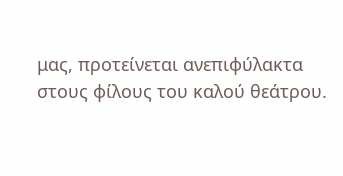μας, προτείνεται ανεπιφύλακτα στους φίλους του καλού θεάτρου.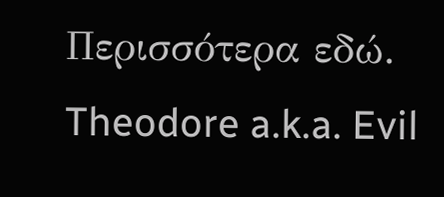Περισσότερα εδώ.
Theodore a.k.a. Evil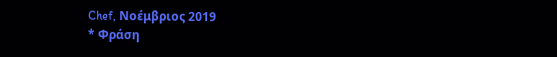Chef, Νοέμβριος 2019
* Φράση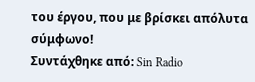του έργου, που με βρίσκει απόλυτα σύμφωνο!
Συντάχθηκε από: Sin Radio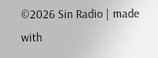©2026 Sin Radio | made with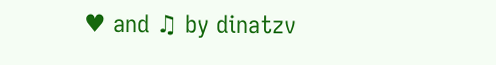♥ and ♫ by dinatzv